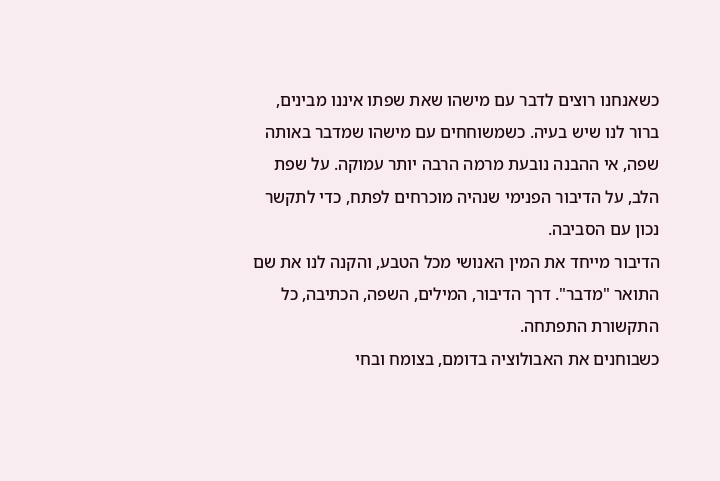כשאנחנו רוצים לדבר עם מישהו שאת שפתו איננו מבינים, ברור לנו שיש בעיה. כשמשוחחים עם מישהו שמדבר באותה שפה, אי ההבנה נובעת מרמה הרבה יותר עמוקה. על שפת הלב, על הדיבור הפנימי שנהיה מוכרחים לפתח, כדי לתקשר נכון עם הסביבה.
הדיבור מייחד את המין האנושי מכל הטבע, והקנה לנו את שם התואר "מדבר". דרך הדיבור, המילים, השפה, הכתיבה, כל התקשורת התפתחה.
כשבוחנים את האבולוציה בדומם, בצומח ובחי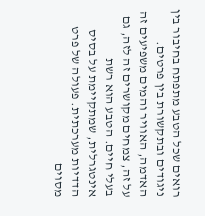רואים שכל הטבע מתפתח בחיבור בין ניגודים ובתקשורת בין פרטים. האדמה, האוויר והמים משפיעים זה על זה, צמחים מקושרים זה לזה, גם בעלי חיים. הטבע הוא רשת אינטגרלית, שמתקיימת על בסיס הדדיות מערכתית. פעולה של פרט מסוים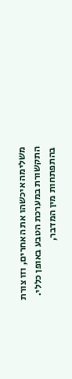משלימה איכשהו את האחרים, וזו צורת התקשורת במערכת הטבע באופן כללי.
בהתפתחות מין המדבר,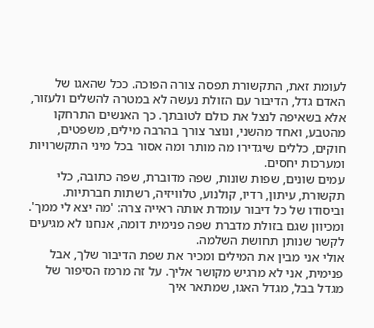לעומת זאת, התקשורת תפסה צורה הפוכה. ככל שהאגו של האדם גדל, הדיבור עם הזולת נעשה לא במטרה להשלים ולעזור, אלא בשאיפה לנצל את כולם לטובתך. כך האנשים התרחקו מהטבע, ואחד מהשני, ונוצר צורך בהרבה מילים, משפטים, חוקים, כללים שיגדירו מה מותר ומה אסור בכל מיני התקשרויות ומערכות יחסים.
עמים שונים, שפות שונות, שפה מדוברת, שפה כתובה, כלי תקשורת, עיתון, רדיו, קולנוע, טלוויזיה, רשתות חברתיות. וביסודו של כל דיבור עומדת אותה ראייה צרה: 'מה יצא לי ממך'. ומכיוון שגם בזולת מדברת שפה פנימית דומה, אנחנו לא מגיעים לקשר שנותן תחושת השלמה.
אולי אני מבין את המילים ומכיר את שפת הדיבור שלך, אבל פנימית, אני לא מרגיש מקושר אליך. על זה מרמז הסיפור של מגדל בבל, מגדל האגו, שמתאר איך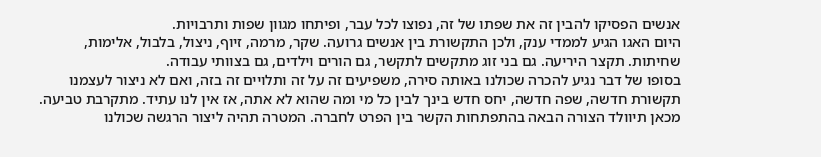אנשים הפסיקו להבין זה את שפתו של זה, נפוצו לכל עבר, ופיתחו מגוון שפות ותרבויות.
היום האגו הגיע לממדי ענק, ולכן התקשורת בין אנשים גרועה. שקר, מרמה, זיוף, ניצול, בלבול, אלימות, שחיתות. תקצר היריעה. גם בני זוג מתקשים לתקשר, גם הורים וילדים, גם בצוותי עבודה.
בסופו של דבר נגיע להכרה שכולנו באותה סירה, משפיעים זה על זה ותלויים זה בזה, ואם לא ניצור לעצמנו תקשורת חדשה, שפה חדשה, יחס חדש בינך לבין כל מי ומה שהוא לא אתה, אז אין לנו עתיד. מתקרבת טביעה.
מכאן תיוולד הצורה הבאה בהתפתחות הקשר בין הפרט לחברה. המטרה תהיה ליצור הרגשה שכולנו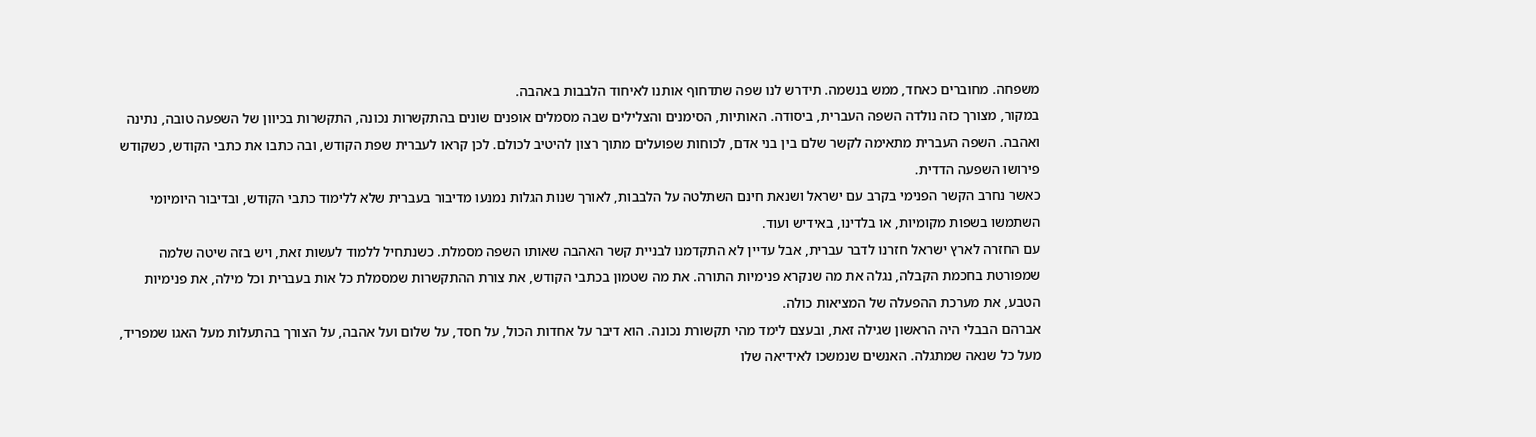משפחה. מחוברים כאחד, ממש בנשמה. תידרש לנו שפה שתדחוף אותנו לאיחוד הלבבות באהבה.
במקור, מצורך כזה נולדה השפה העברית, ביסודה. האותיות, הסימנים והצלילים שבה מסמלים אופנים שונים בהתקשרות נכונה, התקשרות בכיוון של השפעה טובה, נתינה ואהבה. השפה העברית מתאימה לקשר שלם בין בני אדם, לכוחות שפועלים מתוך רצון להיטיב לכולם. לכן קראו לעברית שפת הקודש, ובה כתבו את כתבי הקודש, כשקודש פירושו השפעה הדדית.
כאשר נחרב הקשר הפנימי בקרב עם ישראל ושנאת חינם השתלטה על הלבבות, לאורך שנות הגלות נמנעו מדיבור בעברית שלא ללימוד כתבי הקודש, ובדיבור היומיומי השתמשו בשפות מקומיות, או בלדינו, באידיש ועוד.
עם החזרה לארץ ישראל חזרנו לדבר עברית, אבל עדיין לא התקדמנו לבניית קשר האהבה שאותו השפה מסמלת. כשנתחיל ללמוד לעשות זאת, ויש בזה שיטה שלמה שמפורטת בחכמת הקבלה, נגלה את מה שנקרא פנימיות התורה. את מה שטמון בכתבי הקודש, את צורת ההתקשרות שמסמלת כל אות בעברית וכל מילה, את פנימיות הטבע, את מערכת ההפעלה של המציאות כולה.
אברהם הבבלי היה הראשון שגילה זאת, ובעצם לימד מהי תקשורת נכונה. הוא דיבר על אחדות הכול, על חסד, על שלום ועל אהבה, על הצורך בהתעלות מעל האגו שמפריד, מעל כל שנאה שמתגלה. האנשים שנמשכו לאידיאה שלו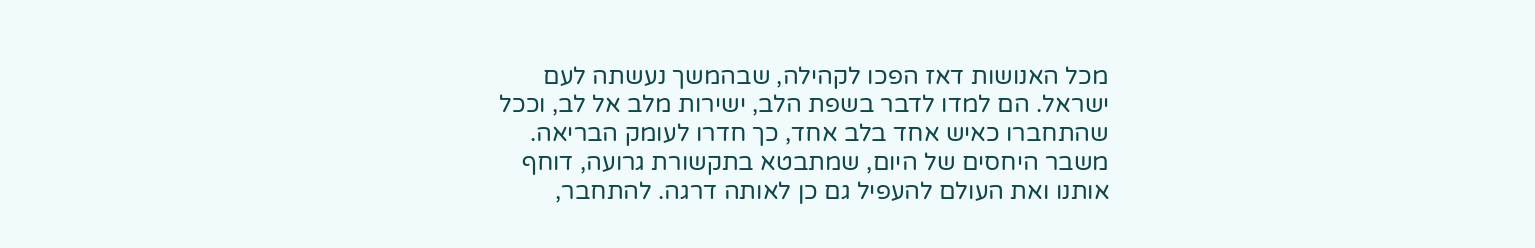מכל האנושות דאז הפכו לקהילה, שבהמשך נעשתה לעם ישראל. הם למדו לדבר בשפת הלב, ישירות מלב אל לב, וככל שהתחברו כאיש אחד בלב אחד, כך חדרו לעומק הבריאה.
משבר היחסים של היום, שמתבטא בתקשורת גרועה, דוחף אותנו ואת העולם להעפיל גם כן לאותה דרגה. להתחבר,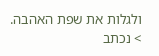ולגלות את שפת האהבה.
> נכתב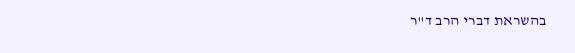בהשראת דברי הרב ד"ר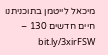מיכאל לייטמן בתוכניתנו
חיים חדשים 130 – bit.ly/3xirFSW